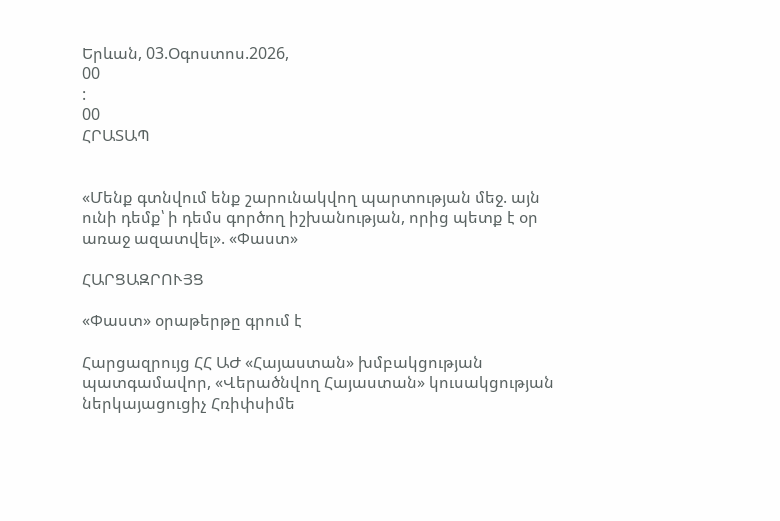Երևան, 03.Օգոստոս.2026,
00
:
00
ՀՐԱՏԱՊ


«Մենք գտնվում ենք շարունակվող պարտության մեջ. այն ունի դեմք՝ ի դեմս գործող իշխանության, որից պետք է օր առաջ ազատվել». «Փաստ»

ՀԱՐՑԱԶՐՈՒՅՑ

«Փաստ» օրաթերթը գրում է

Հարցազրույց ՀՀ ԱԺ «Հայաստան» խմբակցության պատգամավոր, «Վերածնվող Հայաստան» կուսակցության ներկայացուցիչ Հռիփսիմե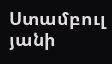Ստամբուլ յանի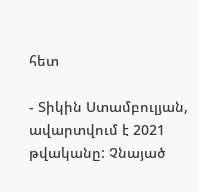հետ

- Տիկին Ստամբուլյան, ավարտվում է 2021 թվականը: Չնայած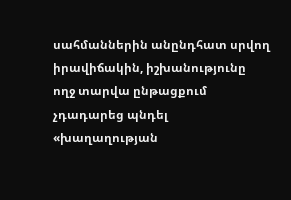սահմաններին անընդհատ սրվող իրավիճակին, իշխանությունը ողջ տարվա ընթացքում չդադարեց պնդել «խաղաղության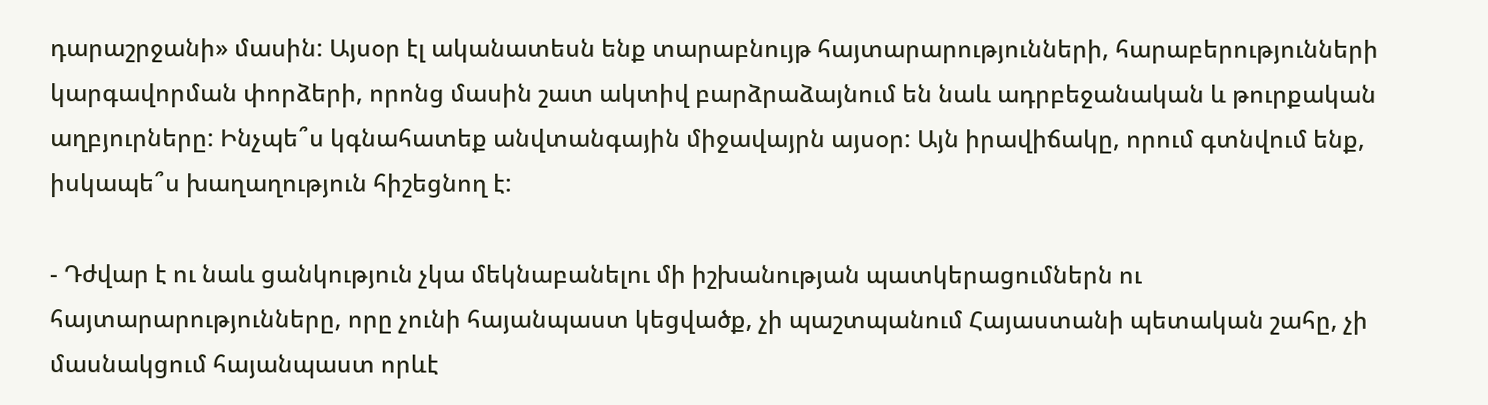դարաշրջանի» մասին: Այսօր էլ ականատեսն ենք տարաբնույթ հայտարարությունների, հարաբերությունների կարգավորման փորձերի, որոնց մասին շատ ակտիվ բարձրաձայնում են նաև ադրբեջանական և թուրքական աղբյուրները: Ինչպե՞ս կգնահատեք անվտանգային միջավայրն այսօր: Այն իրավիճակը, որում գտնվում ենք, իսկապե՞ս խաղաղություն հիշեցնող է:

- Դժվար է ու նաև ցանկություն չկա մեկնաբանելու մի իշխանության պատկերացումներն ու հայտարարությունները, որը չունի հայանպաստ կեցվածք, չի պաշտպանում Հայաստանի պետական շահը, չի մասնակցում հայանպաստ որևէ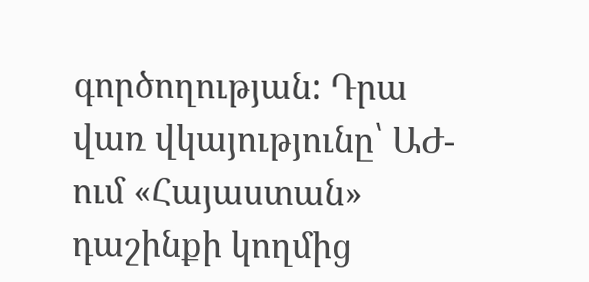գործողության: Դրա վառ վկայությունը՝ ԱԺ-ում «Հայաստան» դաշինքի կողմից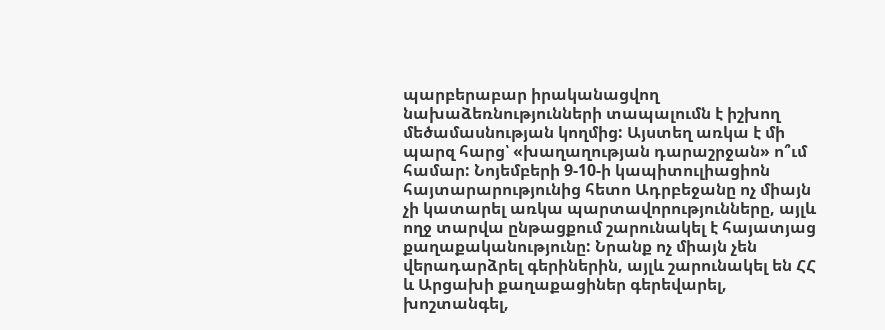պարբերաբար իրականացվող նախաձեռնությունների տապալումն է իշխող մեծամասնության կողմից: Այստեղ առկա է մի պարզ հարց՝ «խաղաղության դարաշրջան» ո՞ւմ համար: Նոյեմբերի 9-10-ի կապիտուլիացիոն հայտարարությունից հետո Ադրբեջանը ոչ միայն չի կատարել առկա պարտավորությունները, այլև ողջ տարվա ընթացքում շարունակել է հայատյաց քաղաքականությունը: Նրանք ոչ միայն չեն վերադարձրել գերիներին, այլև շարունակել են ՀՀ և Արցախի քաղաքացիներ գերեվարել, խոշտանգել,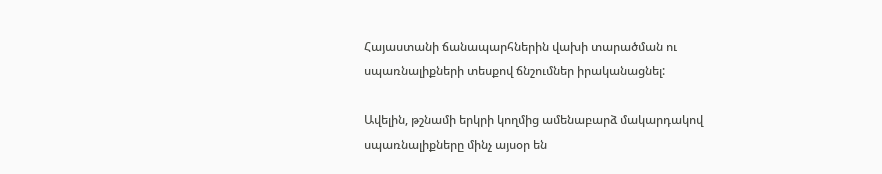Հայաստանի ճանապարհներին վախի տարածման ու սպառնալիքների տեսքով ճնշումներ իրականացնել:

Ավելին, թշնամի երկրի կողմից ամենաբարձ մակարդակով սպառնալիքները մինչ այսօր են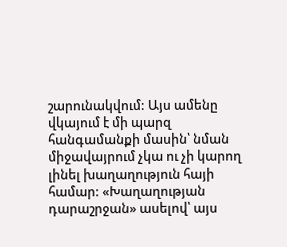շարունակվում: Այս ամենը վկայում է մի պարզ հանգամանքի մասին՝ նման միջավայրում չկա ու չի կարող լինել խաղաղություն հայի համար: «Խաղաղության դարաշրջան» ասելով՝ այս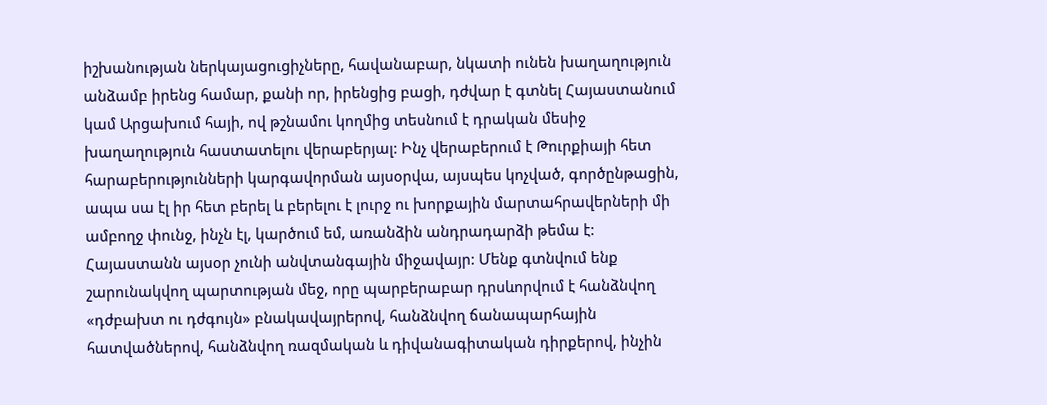իշխանության ներկայացուցիչները, հավանաբար, նկատի ունեն խաղաղություն անձամբ իրենց համար, քանի որ, իրենցից բացի, դժվար է գտնել Հայաստանում կամ Արցախում հայի, ով թշնամու կողմից տեսնում է դրական մեսիջ խաղաղություն հաստատելու վերաբերյալ: Ինչ վերաբերում է Թուրքիայի հետ հարաբերությունների կարգավորման այսօրվա, այսպես կոչված, գործընթացին, ապա սա էլ իր հետ բերել և բերելու է լուրջ ու խորքային մարտահրավերների մի ամբողջ փունջ, ինչն էլ, կարծում եմ, առանձին անդրադարձի թեմա է: Հայաստանն այսօր չունի անվտանգային միջավայր: Մենք գտնվում ենք շարունակվող պարտության մեջ, որը պարբերաբար դրսևորվում է հանձնվող «դժբախտ ու դժգույն» բնակավայրերով, հանձնվող ճանապարհային հատվածներով, հանձնվող ռազմական և դիվանագիտական դիրքերով, ինչին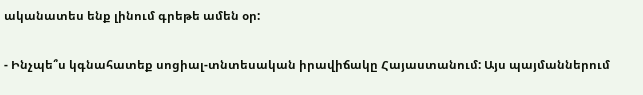ականատես ենք լինում գրեթե ամեն օր:

- Ինչպե՞ս կգնահատեք սոցիալ-տնտեսական իրավիճակը Հայաստանում: Այս պայմաններում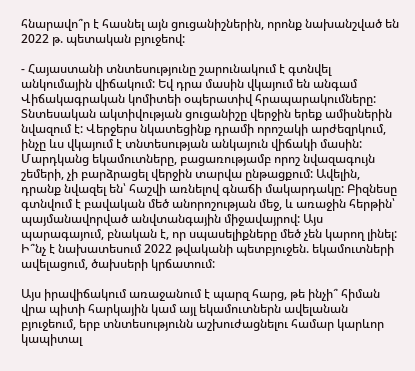հնարավո՞ր է հասնել այն ցուցանիշներին, որոնք նախանշված են 2022 թ. պետական բյուջեով:

- Հայաստանի տնտեսությունը շարունակում է գտնվել անկումային վիճակում: Եվ դրա մասին վկայում են անգամ Վիճակագրական կոմիտեի օպերատիվ հրապարակումները: Տնտեսական ակտիվության ցուցանիշը վերջին երեք ամիսներին նվազում է: Վերջերս նկատեցինք դրամի որոշակի արժեզրկում, ինչը ևս վկայում է տնտեսության անկայուն վիճակի մասին: Մարդկանց եկամուտները, բացառությամբ որոշ նվազագույն շեմերի, չի բարձրացել վերջին տարվա ընթացքում: Ավելին, դրանք նվազել են՝ հաշվի առնելով գնաճի մակարդակը: Բիզնեսը գտնվում է բավական մեծ անորոշության մեջ, և առաջին հերթին՝ պայմանավորված անվտանգային միջավայրով: Այս պարագայում, բնական է, որ սպասելիքները մեծ չեն կարող լինել: Ի՞նչ է նախատեսում 2022 թվականի պետբյուջեն. եկամուտների ավելացում, ծախսերի կրճատում:

Այս իրավիճակում առաջանում է պարզ հարց, թե ինչի՞ հիման վրա պիտի հարկային կամ այլ եկամուտներն ավելանան բյուջեում, երբ տնտեսությունն աշխուժացնելու համար կարևոր կապիտալ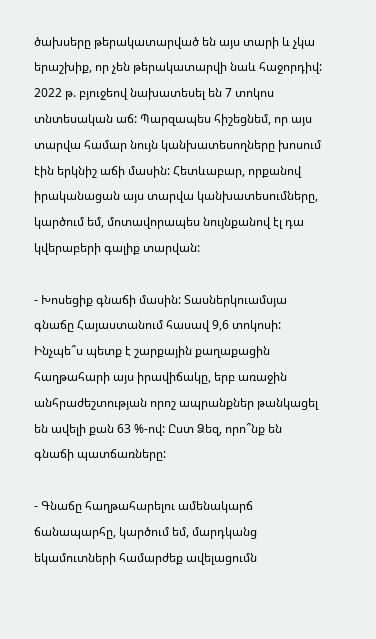ծախսերը թերակատարված են այս տարի և չկա երաշխիք, որ չեն թերակատարվի նաև հաջորդիվ: 2022 թ. բյուջեով նախատեսել են 7 տոկոս տնտեսական աճ: Պարզապես հիշեցնեմ, որ այս տարվա համար նույն կանխատեսողները խոսում էին երկնիշ աճի մասին: Հետևաբար, որքանով իրականացան այս տարվա կանխատեսումները, կարծում եմ, մոտավորապես նույնքանով էլ դա կվերաբերի գալիք տարվան:

- Խոսեցիք գնաճի մասին: Տասներկուամսյա գնաճը Հայաստանում հասավ 9,6 տոկոսի: Ինչպե՞ս պետք է շարքային քաղաքացին հաղթահարի այս իրավիճակը, երբ առաջին անհրաժեշտության որոշ ապրանքներ թանկացել են ավելի քան 63 %-ով: Ըստ Ձեզ, որո՞նք են գնաճի պատճառները:

- Գնաճը հաղթահարելու ամենակարճ ճանապարհը, կարծում եմ, մարդկանց եկամուտների համարժեք ավելացումն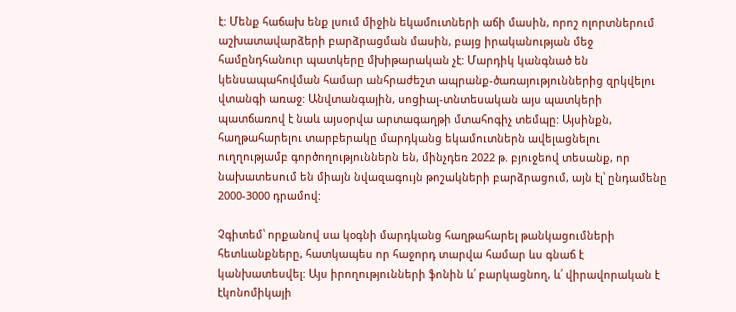է: Մենք հաճախ ենք լսում միջին եկամուտների աճի մասին, որոշ ոլորտներում աշխատավարձերի բարձրացման մասին, բայց իրականության մեջ համընդհանուր պատկերը մխիթարական չէ: Մարդիկ կանգնած են կենսապահովման համար անհրաժեշտ ապրանք-ծառայություններից զրկվելու վտանգի առաջ: Անվտանգային, սոցիալ-տնտեսական այս պատկերի պատճառով է նաև այսօրվա արտագաղթի մտահոգիչ տեմպը: Այսինքն, հաղթահարելու տարբերակը մարդկանց եկամուտներն ավելացնելու ուղղությամբ գործողություններն են, մինչդեռ 2022 թ. բյուջեով տեսանք, որ նախատեսում են միայն նվազագույն թոշակների բարձրացում, այն էլ՝ ընդամենը 2000-3000 դրամով:

Չգիտեմ՝ որքանով սա կօգնի մարդկանց հաղթահարել թանկացումների հետևանքները, հատկապես որ հաջորդ տարվա համար ևս գնաճ է կանխատեսվել: Այս իրողությունների ֆոնին և՛ բարկացնող, և՛ վիրավորական է էկոնոմիկայի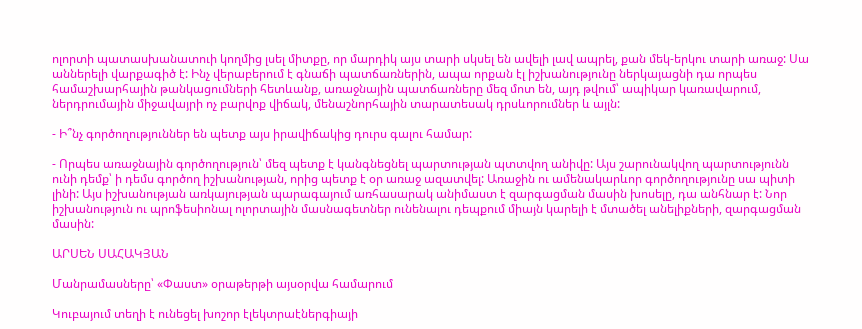ոլորտի պատասխանատուի կողմից լսել միտքը, որ մարդիկ այս տարի սկսել են ավելի լավ ապրել, քան մեկ-երկու տարի առաջ: Սա աններելի վարքագիծ է: Ինչ վերաբերում է գնաճի պատճառներին, ապա որքան էլ իշխանությունը ներկայացնի դա որպես համաշխարհային թանկացումների հետևանք, առաջնային պատճառները մեզ մոտ են, այդ թվում՝ ապիկար կառավարում, ներդրումային միջավայրի ոչ բարվոք վիճակ, մենաշնորհային տարատեսակ դրսևորումներ և այլն:

- Ի՞նչ գործողություններ են պետք այս իրավիճակից դուրս գալու համար:

- Որպես առաջնային գործողություն՝ մեզ պետք է կանգնեցնել պարտության պտտվող անիվը: Այս շարունակվող պարտությունն ունի դեմք՝ ի դեմս գործող իշխանության, որից պետք է օր առաջ ազատվել: Առաջին ու ամենակարևոր գործողությունը սա պիտի լինի: Այս իշխանության առկայության պարագայում առհասարակ անիմաստ է զարգացման մասին խոսելը, դա անհնար է: Նոր իշխանություն ու պրոֆեսիոնալ ոլորտային մասնագետներ ունենալու դեպքում միայն կարելի է մտածել անելիքների, զարգացման մասին:

ԱՐՍԵՆ ՍԱՀԱԿՅԱՆ

Մանրամասները՝ «Փաստ» օրաթերթի այսօրվա համարում

Կուբայում տեղի է ունեցել խոշոր էլեկտրաէներգիայի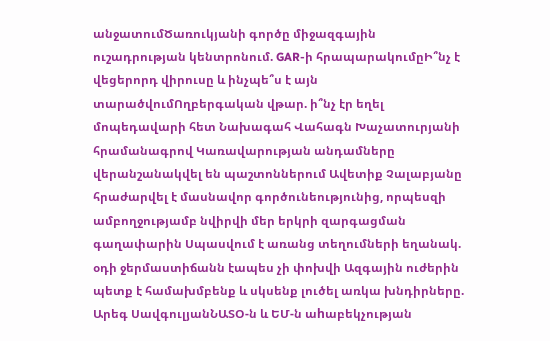անջատումԾառուկյանի գործը միջազգային ուշադրության կենտրոնում. GAR-ի հրապարակումըԻ՞նչ է վեցերորդ վիրուսը և ինչպե՞ս է այն տարածվումՈղբերգական վթար. ի՞նչ էր եղել մոպեդավարի հետ Նախագահ Վահագն Խաչատուրյանի հրամանագրով Կառավարության անդամները վերանշանակվել են պաշտոններում Ավետիք Չալաբյանը հրաժարվել է մասնավոր գործունեությունից, որպեսզի ամբողջությամբ նվիրվի մեր երկրի զարգացման գաղափարին Սպասվում է առանց տեղումների եղանակ. օդի ջերմաստիճանն էապես չի փոխվի Ազգային ուժերին պետք է համախմբենք և սկսենք լուծել առկա խնդիրները. Արեգ ՍավգուլյանՆԱՏՕ-ն և ԵՄ-ն աhաբեկչության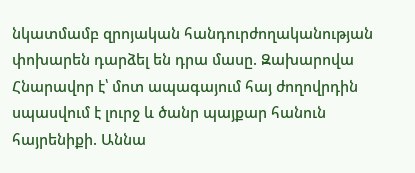նկատմամբ զրոյական հանդուրժողականության փոխարեն դարձել են դրա մասը. Զախարովա Հնարավոր է՝ մոտ ապագայում հայ ժողովրդին սպասվում է լուրջ և ծանր պայքար հանուն հայրենիքի. Աննա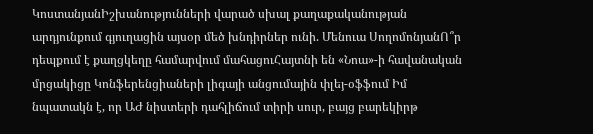ԿոստանյանԻշխանությունների վարած սխալ քաղաքականության արդյունքում գյուղացին այսօր մեծ խնդիրներ ունի. Մենուա ՍողոմոնյանՈ՞ր դեպքում է քաղցկեղը համարվում մահացուՀայտնի են «Նոա»-ի հավանական մրցակիցը Կոնֆերենցիաների լիգայի անցումային փլեյ-օֆֆում Իմ նպատակն է, որ ԱԺ նիստերի դահլիճում տիրի սուր, բայց բարեկիրթ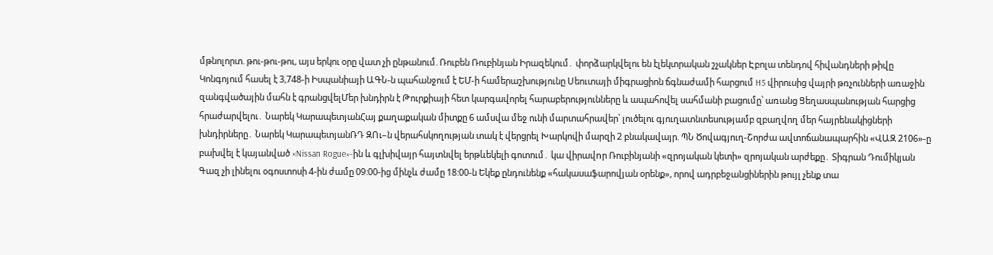մթնոլորտ. թու-թու-թու, այս երկու օրը վատ չի ընթանում. Ռուբեն Ռուբինյան Իրազեկում․ փորձարկվելու են էլեկտրական շչակներ Էբոլա տենդով հիվանդների թիվը Կոնգոյում հասել է 3,748-ի Իսպանիայի ԱԳՆ-ն պահանջում է ԵՄ-ի համերաշխությունը Սեուտայի միգրացիոն ճգնաժամի հարցում H5 վիրուսից վայրի թռչունների առաջին զանգվածային մահն է գրանցվելՄեր խնդիրն է Թուրքիայի հետ կարգավորել հարաբերությունները և ապահովել սահմանի բացումը՝ առանց Ցեղասպանության հարցից հրաժարվելու․ Նարեկ ԿարապետյանՀայ քաղաքական միտքը 6 ամսվա մեջ ունի մարտահրավեր՝ լուծելու գյուղատնտեսությամբ զբաղվող մեր հայրենակիցների խնդիրները․ Նարեկ ԿարապետյանՌԴ ԶՈւ–ն վերահսկողության տակ է վերցրել Խարկովի մարզի 2 բնակավայր. ՊՆ Ծովագյուղ-Շորժա ավտոճանապարհին «ՎԱԶ 2106»-ը բախվել է կայանված «Nissan Rogue»-ին և գլխիվայր հայտնվել երթևեկելի գոտում․ կա վիրավnր Ռուբինյանի «զրոյական կետի» զրոյական արժեքը․ Տիգրան Դումիկյան Գազ չի լինելու օգոստոսի 4-ին ժամը 09:00-ից մինչև ժամը 18:00-ն Եկեք ընդունենք «հակասաֆարովյան օրենք», որով ադրբեջանցիներին թույլ չենք տա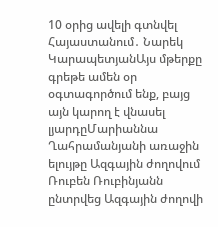10 օրից ավելի գտնվել Հայաստանում․ Նարեկ ԿարապետյանԱյս մթերքը գրեթե ամեն օր օգտագործում ենք, բայց այն կարող է վնասել լյարդըՄարիաննա Ղահրամանյանի առաջին ելույթը Ազգային ժողովում Ռուբեն Ռուբինյանն ընտրվեց Ազգային ժողովի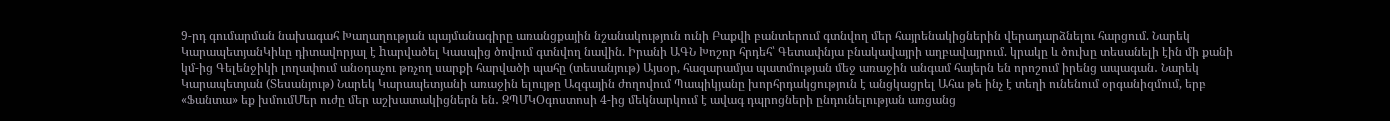9-րդ գումարման նախագահ Խաղաղության պայմանագիրը առանցքային նշանակություն ունի Բաքվի բանտերում գտնվող մեր հայրենակիցներին վերադարձնելու հարցում. Նարեկ ԿարապետյանԿիևը դիտավորյալ է hարվածել Կասպից ծովում գտնվող նավին. Իրանի ԱԳՆ Խոշոր հրդեհ՝ Գետափնյա բնակավայրի աղբավայրում. կրակը և ծուխը տեսանելի էին մի քանի կմ-ից Գելենջիկի լողափում անօդաչու թռչող սարքի հարվածի պահը (տեսանյութ) Այսօր, հազարամյա պատմության մեջ առաջին անգամ հայերն են որոշում իրենց ապագան․ Նարեկ Կարապետյան (Տեսանյութ) Նարեկ Կարապետյանի առաջին ելույթը Ազգային ժողովում Պապիկյանը խորհրդակցություն է անցկացրել Ահա թե ինչ է տեղի ունենում օրգանիզմում, երբ «Ֆանտա» եք խմումՄեր ուժը մեր աշխատակիցներն են․ ԶՊՄԿՕգոստոսի 4-ից մեկնարկում է ավագ դպրոցների ընդունելության առցանց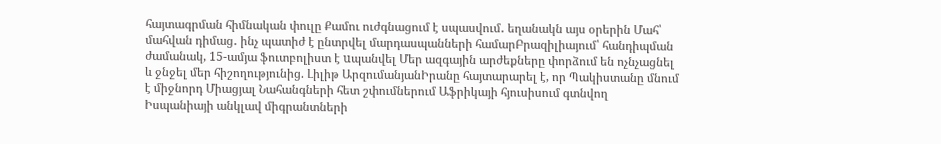հայտագրման հիմնական փուլը Քամու ուժգնացում է սպասվում․ եղանակն այս օրերին Մահ՝ մահվան դիմաց․ ինչ պատիժ է ընտրվել մարդասպանների համարԲրազիլիայում՝ հանդիպման ժամանակ, 15-ամյա ֆուտբոլիստ է uպանվել Մեր ազգային արժեքները փորձում են ոչնչացնել և ջնջել մեր հիշողությունից. Լիլիթ ԱրզումանյանԻրանը հայտարարել է, որ Պակիստանը մնում է միջնորդ Միացյալ Նահանգների հետ շփումներում Աֆրիկայի հյուսիսում գտնվող Իսպանիայի անկլավ միգրանտների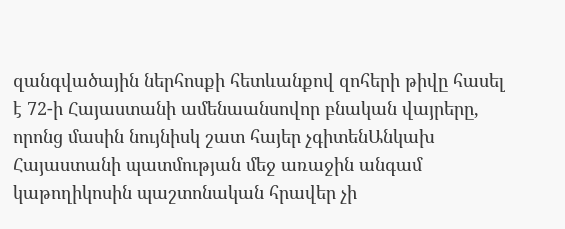զանգվածային ներհոսքի հետևանքով զոհերի թիվը հասել է 72-ի Հայաստանի ամենաանսովոր բնական վայրերը, որոնց մասին նույնիսկ շատ հայեր չգիտենԱնկախ Հայաստանի պատմության մեջ առաջին անգամ կաթողիկոսին պաշտոնական հրավեր չի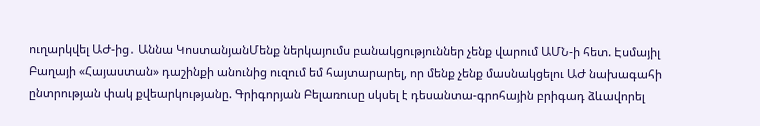ուղարկվել ԱԺ-ից․ Աննա ԿոստանյանՄենք ներկայումս բանակցություններ չենք վարում ԱՄՆ-ի հետ. Էսմայիլ Բաղայի «Հայաստան» դաշինքի անունից ուզում եմ հայտարարել, որ մենք չենք մասնակցելու ԱԺ նախագահի ընտրության փակ քվեարկությանը. Գրիգորյան Բելառուսը սկսել է դեսանտա-գրոհային բրիգադ ձևավորել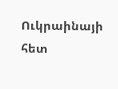Ուկրաինայի հետ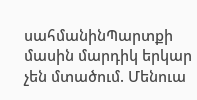սահմանինՊարտքի մասին մարդիկ երկար չեն մտածում. Մենուա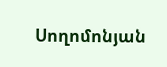Սողոմոնյան